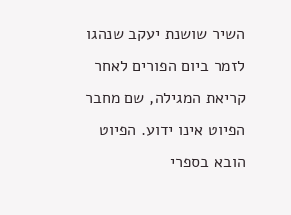השיר שושנת יעקב שנהגו לזמר ביום הפורים לאחר קריאת המגילה, שם מחבר הפיוט אינו ידוע. הפיוט הובא בספרי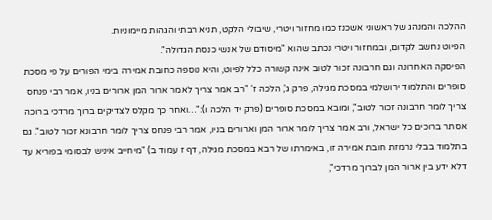ההלכה והמנהג של ראשוני אשכנז כמו מחזור ויטרי, שיבולי הלקט, תניא רבתי והגהות מיימוניות.
הפיוט נחשב לקדום, ובמחזור ויטרי נכתב שהוא "מיסודם של אנשי כנסת הגדולה".
הפיסקה האחרונה וגם חרבונה זכור לטוב אינה קשורה כלל לפיוט, והיא נוספה כחובת אמירה בימי הפורים על פי מסכת סופרים והתלמוד ירושלמי במסכת מגילה, פרק ג', הלכה ז' "רב אמר צריך לאמר ארור המן ארורים בניו, אמר רבי פנחס צריך לומר חרבונה זכור לטוב", ומובא במסכת סופרים (פרק יד הלכה ו):"…ואחר כך מקלס לצדיקים ברוך מרדכי ברוכה אסתר ברוכים כל ישראל, ורב אמר צריך לומר ארור המן וארורים בניו, אמר רבי פנחס צריך לומר חרבונא זכור לטוב". גם בתלמוד בבלי נרמזת חובת אמירה זו, באימרתו של רבא במסכת מגילה, דף ז עמוד ב) "מיחייב איניש לבסומי בפוריא עד דלא ידע בין ארור המן לברוך מרדכי",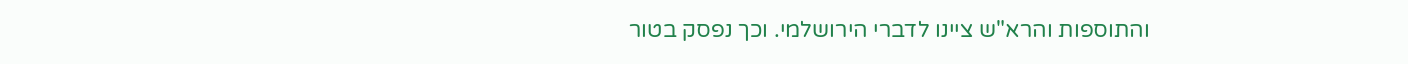והתוספות והרא"ש ציינו לדברי הירושלמי. וכך נפסק בטור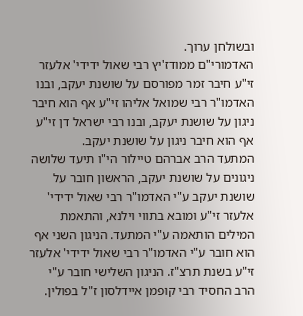ובשולחן ערוך.
האדמורי"ם ממודז'יץ רבי שאול ידידי' אלעזר זי"ע חיבר זמר מפורסם על שושנת יעקב, ובנו האדמו"ר רבי שמואל אליהו זי"ע אף הוא חיבר ניגון על שושנת יעקב, ובנו רבי ישראל דן זי"ע אף הוא חיבר ניגון על שושנת יעקב.
המתעד הרב אברהם טיילור הי"ו תיעד שלושה ניגונים על שושנת יעקב, הראשון חובר על שושנת יעקב ע"י האדמו"ר רבי שאול ידידי' אלעזר זי"ע ומובא בתווי וילנא, והתאמת המילים הותאמה ע"י המתעד. הניגון השני אף הוא חובר ע"י האדמו"ר רבי שאול ידידי' אלעזר זי"ע בשנת תרצ"ז. הניגון השלישי חובר ע"י הרב החסיד רבי קופמן איידלסון ז"ל בפולין.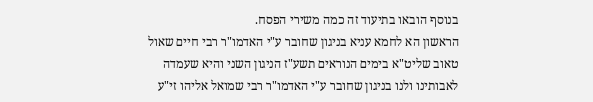בנוסף הובאו בתיעוד זה כמה משירי הפסח.
הראשון הא לחמא עניא בניגון שחובר ע"י האדמו"ר רבי חיים שאול טאוב שליט"א בימים הנוראים תשע"ז הניגון השני והיא שעמדה לאבותינו ולנו בניגון שחובר ע"י האדמו"ר רבי שמואל אליהו זי"ע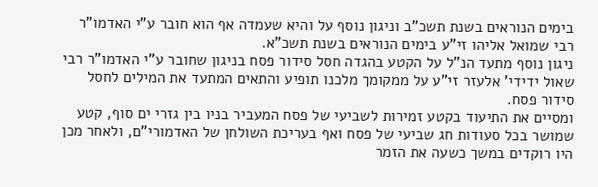בימים הנוראים בשנת תשכ"ב וניגון נוסף על והיא שעמדה אף הוא חובר ע"י האדמו"ר רבי שמואל אליהו זי"ע בימים הנוראים בשנת תשכ"א.
ניגון נוסף מתעד הנ"ל על הקטע בהגדה חסל סידור פסח בניגון שחובר ע"י האדמו"ר רבי שאול ידידי' אלעזר זי"ע על ממקומך מלכנו תופיע והתאים המתעד את המילים לחסל סידור פסח.
ומסיים את התיעוד בקטע זמירות לשביעי של פסח המעביר בניו בין גזרי ים סוף, קטע שמושר בכל סעודות חג שביעי של פסח ואף בעריכת השולחן של האדמורי"ם, ולאחר מכן היו רוקדים במשך כשעה את הזמר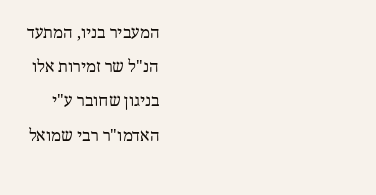המעביר בניו, המתעד הנ"ל שר זמירות אלו בניגון שחובר ע"י האדמו"ר רבי שמואל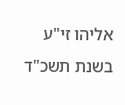אליהו זי"ע בשנת תשכ"ד